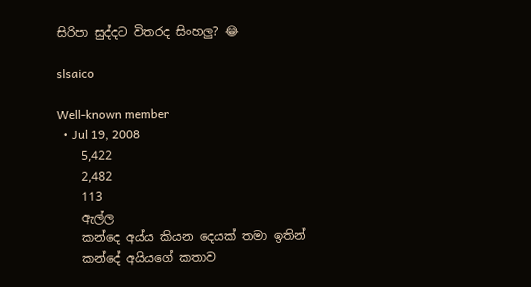සිරිපා සුද්දට විතරද සිංහලු? 😂

slsaico

Well-known member
  • Jul 19, 2008
    5,422
    2,482
    113
    ඇල්ල
    කන්දෙ අය්ය කියන දෙයක් තමා ඉතින්
    කන්දේ අයියගේ කතාව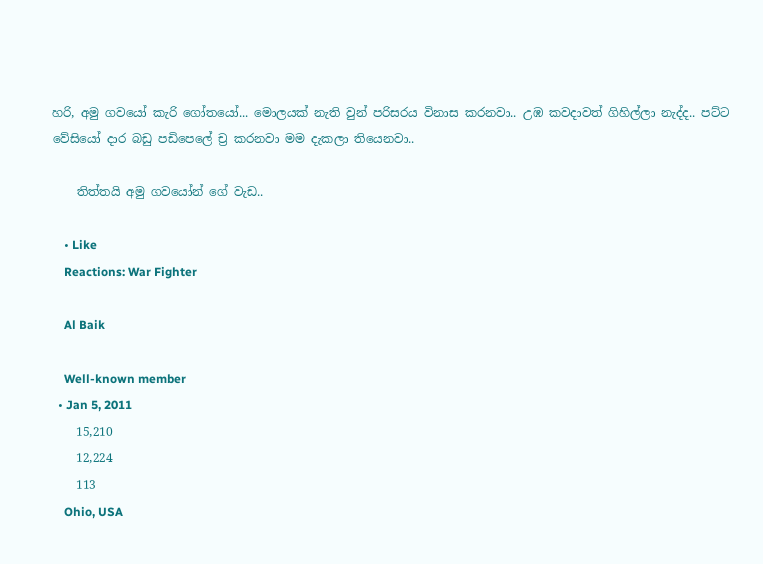හරි, අමු ගවයෝ කැරි ගෝතයෝ... මොලයක් නැති වුන් පරිසරය විනාස කරනවා.. උඹ කවදාවත් ගිහිල්ලා නැද්ද.. පට්ට වේසියෝ දාර බඩු පඩිපෙලේ ච්‍ර කරනවා මම දැකලා තියෙනවා..

    තිත්තයි අමු ගවයෝන් ගේ වැඩ..

    • Like
    Reactions: War Fighter

    Al Baik

    Well-known member
  • Jan 5, 2011
    15,210
    12,224
    113
    Ohio, USA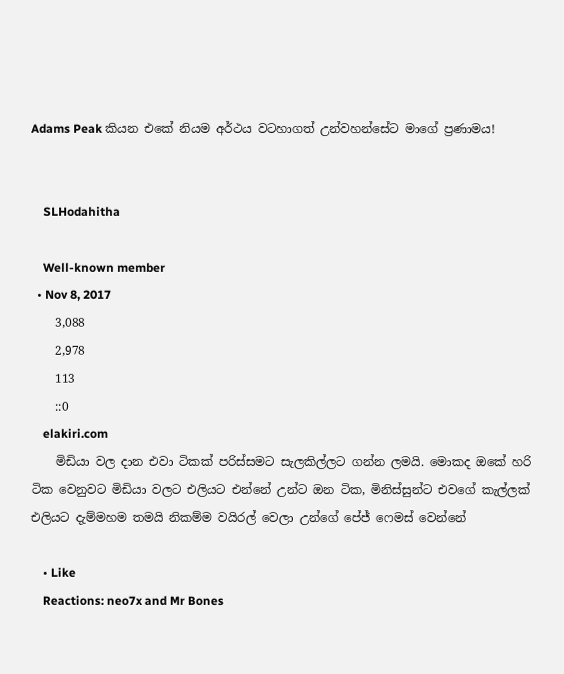Adams Peak කියන එකේ නියම අර්ථය වටහාගත් උන්වහන්සේට මාගේ ප්‍රණාමය!


    SLHodahitha

    Well-known member
  • Nov 8, 2017
    3,088
    2,978
    113
    ::0
    elakiri.com
    මිඩියා වල දාන එවා ටිකක් පරිස්සමට සැලකිල්ලට ගන්න ලමයි. මොකද ඔකේ හරි ටික වෙනුවට මිඩියා වලට එලියට එන්නේ උන්ට ඔන ටික, මිනිස්සුන්ට එවගේ කැල්ලක් එලියට දැම්මහම තමයි නිකම්ම වයිරල් වෙලා උන්ගේ පේජ් ෆෙමස් වෙන්නේ

    • Like
    Reactions: neo7x and Mr Bones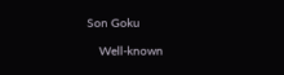Son Goku

    Well-known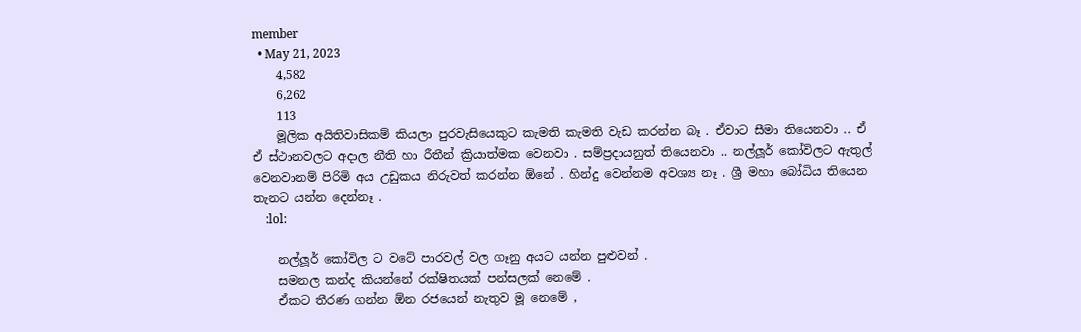member
  • May 21, 2023
    4,582
    6,262
    113
    මූලික අයිතිවාසිකම් කියලා පුරවැසියෙකුට කැමති කැමති වැඩ කරන්න බෑ . ඒවාට සීමා තියෙනවා .. ඒ ඒ ස්ථානවලට අදාල නීති හා රීතීන් ක්‍රියාත්මක වෙනවා . සම්ප්‍රදායනුත් තියෙනවා .. නල්ලූර් කෝවිලට ඇතුල් වෙනවානම් පිරිමි අය උඩුකය නිරුවත් කරන්න ඕනේ . හින්දු වෙන්නම අවශ්‍ය නෑ . ශ්‍රී මහා බෝධිය තියෙන තැනට යන්න දෙන්නෑ .
    :lol:

    නල්ලූර් කෝවිල ට වටේ පාරවල් වල ගෑනු අයට යන්න පුළුවන් .
    සමනල කන්ද කියන්නේ රක්ෂිතයක් පන්සලක් නෙමේ .
    ඒකට තීරණ ගන්න ඕන රජයෙන් නැතුව මූ නෙමේ ,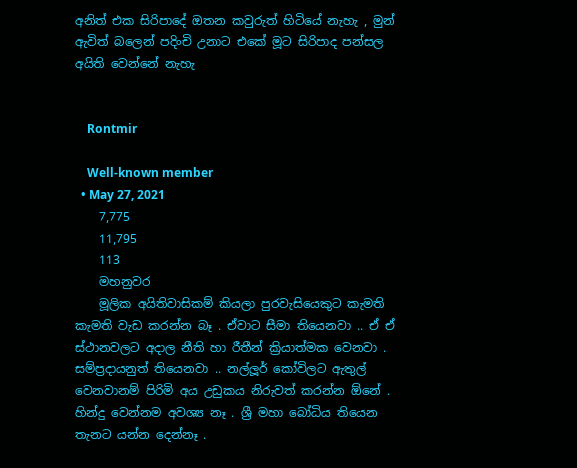අනිත් එක සිරිපාදේ ඔතන කවුරුත් හිටියේ නැහැ , මුන් ඇවිත් බලෙන් පදිංචි උනාට එකේ මූට සිරිපාද පන්සල අයිති වෙන්නේ නැහැ


    Rontmir

    Well-known member
  • May 27, 2021
    7,775
    11,795
    113
    මහනුවර
    මූලික අයිතිවාසිකම් කියලා පුරවැසියෙකුට කැමති කැමති වැඩ කරන්න බෑ . ඒවාට සීමා තියෙනවා .. ඒ ඒ ස්ථානවලට අදාල නීති හා රීතීන් ක්‍රියාත්මක වෙනවා . සම්ප්‍රදායනුත් තියෙනවා .. නල්ලූර් කෝවිලට ඇතුල් වෙනවානම් පිරිමි අය උඩුකය නිරුවත් කරන්න ඕනේ . හින්දු වෙන්නම අවශ්‍ය නෑ . ශ්‍රී මහා බෝධිය තියෙන තැනට යන්න දෙන්නෑ .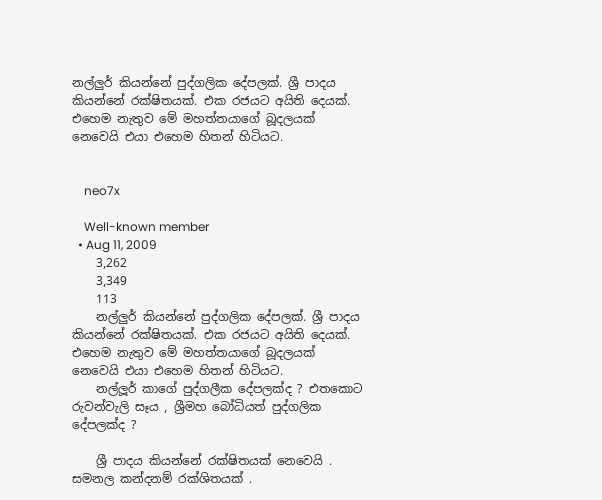නල්ලුර් කියන්නේ පුද්ගලික දේපලක්. ශ්‍රී පාදය කියන්නේ රක්ෂිතයක්. එක රජයට අයිති දෙයක්. එහෙම නැතුව මේ මහත්තයාගේ බූදලයක් නෙවෙයි එයා එහෙම හිතන් හිටියට.


    neo7x

    Well-known member
  • Aug 11, 2009
    3,262
    3,349
    113
    නල්ලුර් කියන්නේ පුද්ගලික දේපලක්. ශ්‍රී පාදය කියන්නේ රක්ෂිතයක්. එක රජයට අයිති දෙයක්. එහෙම නැතුව මේ මහත්තයාගේ බූදලයක් නෙවෙයි එයා එහෙම හිතන් හිටියට.
    නල්ලූර් කාගේ පුද්ගලීක දේපලක්ද ? එතකොට රුවන්වැලි සෑය , ශ්‍රීමහ බෝධියත් පුද්ගලික දේපලක්ද ?

    ශ්‍රී පාදය කියන්නේ රක්ෂිතයක් නෙවෙයි . සමනල කන්දනම් රක්ශිතයක් .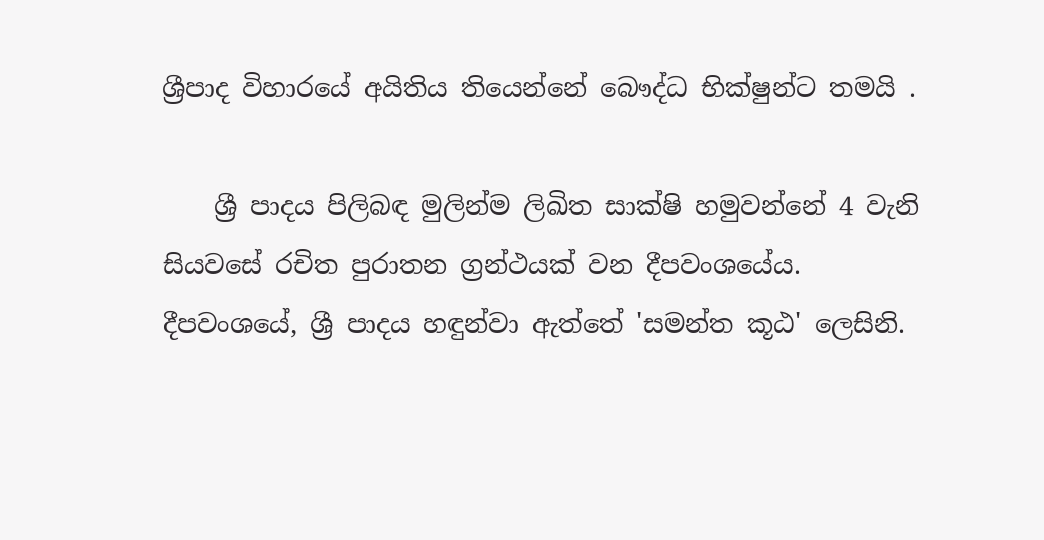ශ්‍රීපාද විහාරයේ අයිතිය තියෙන්නේ බෞද්ධ භික්ෂුන්ට තමයි .

    ශ්‍රී පාදය පිලිබඳ මුලින්ම ලිඛිත සාක්ෂි හමුවන්නේ 4 වැනි සියවසේ රචිත පුරාතන ග්‍රන්ථයක් වන දීපවංශයේය. දීපවංශයේ, ශ්‍රී පාදය හඳුන්වා ඇත්තේ 'සමන්ත කූඨ' ලෙසිනි.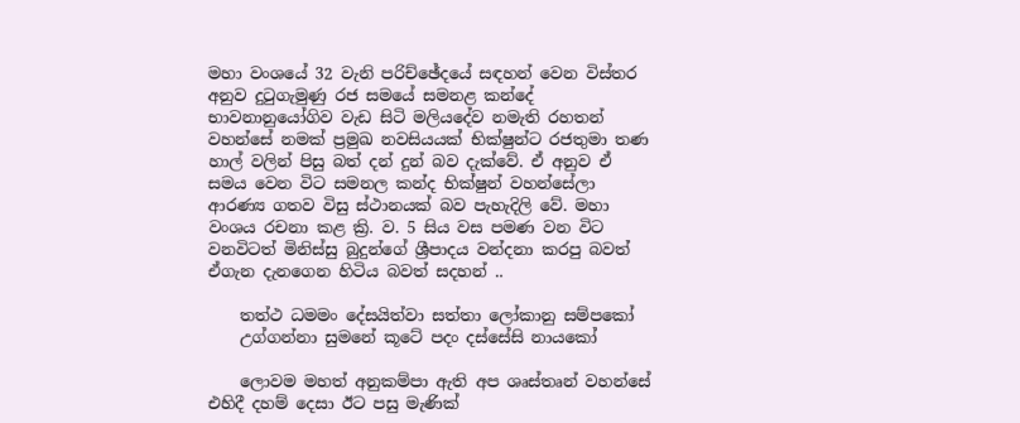මහා වංශයේ 32 වැනි පරිච්ඡේදයේ සඳහන් වෙන විස්තර අනුව දුටුගැමුණු රජ සමයේ සමනළ කන්දේ භාවනානුයෝගිව වැඩ සිටි මලියදේව නමැති රහතන් වහන්සේ නමක් ප්‍රමුඛ නවසියයක් භික්ෂුන්ට රජතුමා තණ හාල් වලින් පිසු බත් දන් දුන් බව දැක්වේ. ඒ අනුව ඒ සමය වෙන විට සමනල කන්ද භික්ෂුන් වහන්සේලා ආරණ්‍ය ගතව විසු ස්ථානයක් බව පැහැදිලි වේ. මහා වංශය රචනා කළ ක්‍රි. ව. 5 සිය වස පමණ වන විට වනවිටත් මිනිස්සු බුදුන්ගේ ශ්‍රීපාදය වන්දනා කරපු බවත් ඒගැන දැනගෙන හිටිය බවත් සදහන් ..

    තත්ථ ධමමං දේසයිත්වා සත්තා ලෝකානු සම්පකෝ
    උග්ගන්නා සුමනේ කූටේ පදං දස්සේසි නායකෝ

    ලොවම මහත් අනුකම්පා ඇති අප ශෘස්තෘන් වහන්සේ එහිදී දහම් දෙසා ඊට පසු මැණික්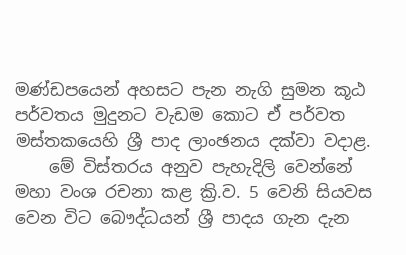මණ්ඩපයෙන් අහසට පැන නැගි සුමන කූඨ පර්වතය මුදුනට වැඩම කොට ඒ පර්වත මස්තකයෙහි ශ්‍රී පාද ලාංඡනය දක්වා වදාළ.
    මේ විස්තරය අනුව පැහැදිලි වෙන්නේ මහා වංශ රචනා කළ ක්‍රි.ව. 5 වෙනි සියවස වෙන විට බෞද්ධයන් ශ්‍රී පාදය ගැන දැන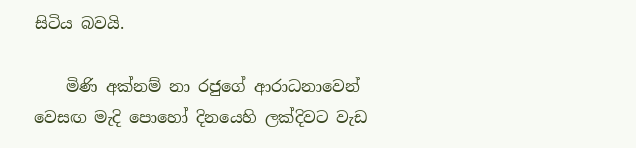සිටිය බවයි.

    මිණි අක්නම් නා රජුගේ ආරාධනාවෙන් වෙසඟ මැදි පොහෝ දිනයෙහි ලක්දිවට වැඩ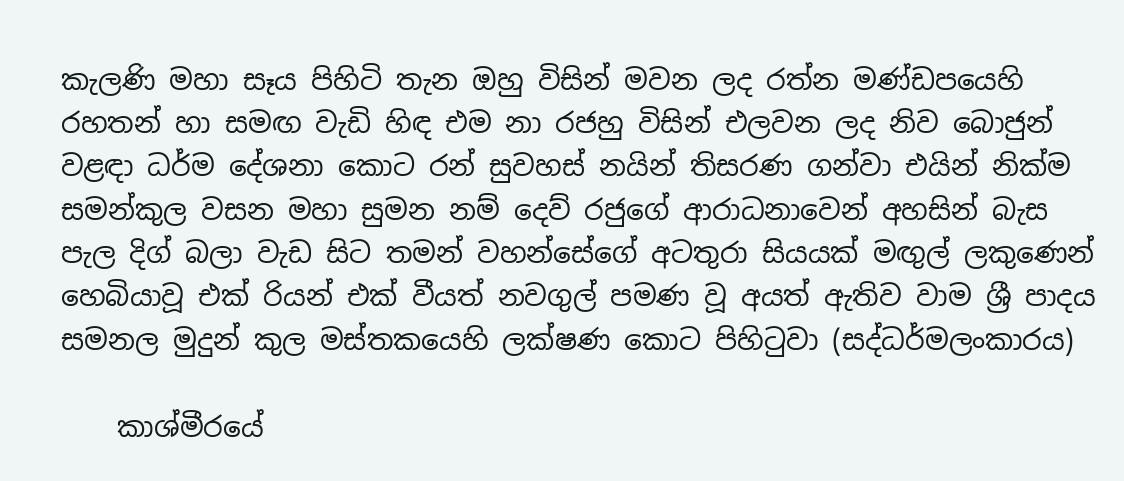කැලණි මහා සෑය පිහිටි තැන ඔහු විසින් මවන ලද රත්න මණ්ඩපයෙහි රහතන් හා සමඟ වැඩි හිඳ එම නා රජහු විසින් එලවන ලද නිව බොජුන් වළඳා ධර්ම දේශනා කොට රන් සුවහස් නයින් තිසරණ ගන්වා එයින් නික්ම සමන්කුල වසන මහා සුමන නම් දෙව් රජුගේ ආරාධනාවෙන් අහසින් බැස පැල දිග් බලා වැඩ සිට තමන් වහන්සේගේ අටතුරා සියයක් මඟුල් ලකුණෙන් හෙබියාවූ එක් රියන් එක් වීයත් නවගුල් පමණ වූ අයත් ඇතිව වාම ශ්‍රී පාදය සමනල මුදුන් කුල මස්තකයෙහි ලක්ෂණ කොට පිහිටුවා (සද්ධර්මලංකාරය)

    කාශ්මීරයේ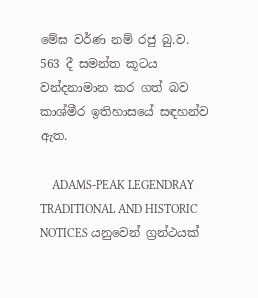මේඝ වර්ණ නම් රජු බු.ව. 563 දී සමන්ත කූටය වන්දනාමාන කර ගත් බව කාශ්මීර ඉතිහාසයේ සඳහන්ව ඇත.

    ADAMS-PEAK LEGENDRAY TRADITIONAL AND HISTORIC NOTICES යනුවෙන් ග්‍රන්ථයක්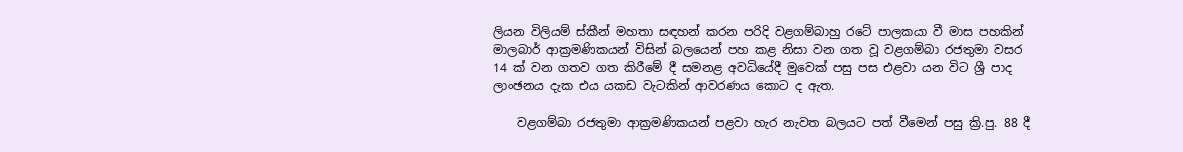ලියන විලියම් ස්කීන් මහතා සඳහන් කරන පරිදි වළගම්බාහු රටේ පාලකයා වී මාස පහකින් මාලබාර් ආක්‍රමණිකයන් විසින් බලයෙන් පහ කළ නිසා වන ගත වූ වළගම්බා රජතුමා වසර 14 ක් වන ගතව ගත කිරීමේ දී සමනළ අවධියේදී මුවෙක් පසු පස එළවා යන විට ශ්‍රී පාද ලාංඡනය දැක එය යකඩ වැටකින් ආවරණය කොට ද ඇත.

    වළගම්බා රජතුමා ආක්‍රමණිකයන් පළවා හැර නැවත බලයට පත් වීමෙන් පසු ක්‍රි.පු. 88 දී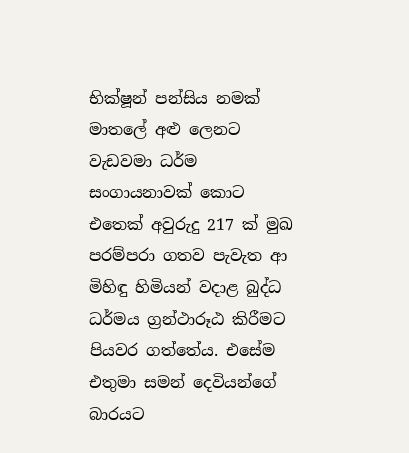භික්ෂූන් පන්සිය නමක් මාතලේ අළු ලෙනට වැඩවමා ධර්ම සංගායනාවක් කොට එතෙක් අවුරුදු 217 ක් මුඛ පරම්පරා ගතව පැවැත ආ මිහිඳු හිමියන් වදාළ බුද්ධ ධර්මය ග්‍රන්ථාරූඨ කිරීමට පියවර ගත්තේය. එසේම එතුමා සමන් දෙවියන්ගේ බාරයට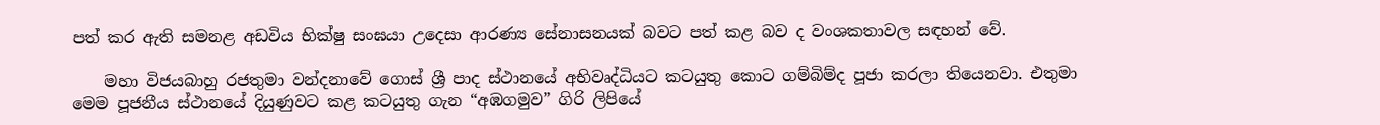පත් කර ඇති සමනළ අඩවිය භික්ෂු සංඝයා උදෙසා ආරණ්‍ය සේනාසනයක් බවට පත් කළ බව ද වංශකතාවල සඳහන් වේ.

    මහා විජයබාහු රජතුමා වන්දනාවේ ගොස් ශ්‍රී පාද ස්ථානයේ අභිවෘද්ධියට කටයුතු කොට ගම්බිම්ද පූජා කරලා තියෙනවා. එතුමා මෙම පූජනීය ස්ථානයේ දියුණුවට කළ කටයුතු ගැන “අඹගමුව” ගිරි ලිපියේ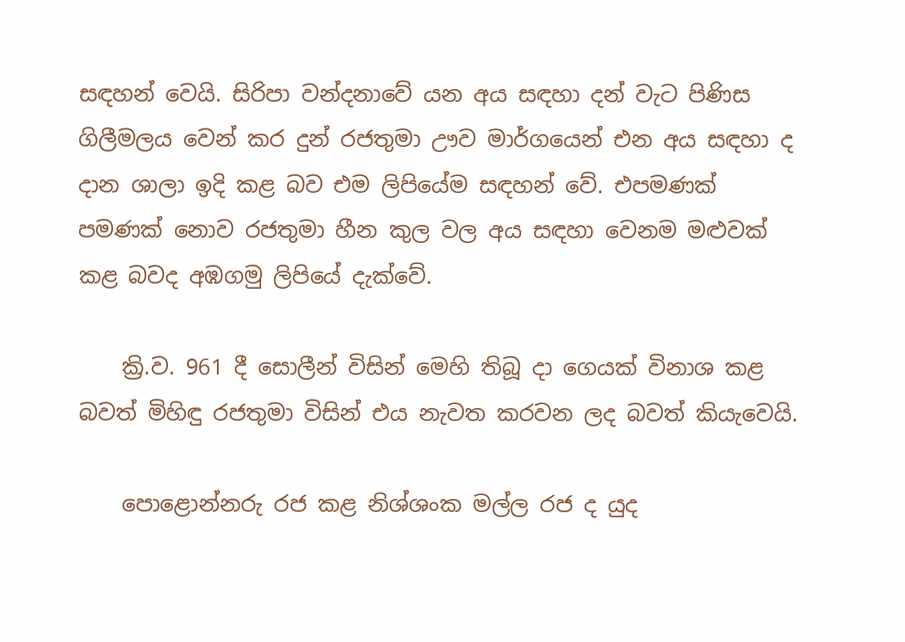සඳහන් වෙයි. සිරිපා වන්දනාවේ යන අය සඳහා දන් වැට පිණිස ගිලීමලය වෙන් කර දුන් රජතුමා ඌව මාර්ගයෙන් එන අය සඳහා ද දාන ශාලා ඉදි කළ බව එම ලිපියේම සඳහන් වේ. එපමණක් පමණක් නොව රජතුමා හීන කුල වල අය සඳහා වෙනම මළුවක් කළ බවද අඹගමු ලිපියේ දැක්වේ.

    ක්‍රි.ව. 961 දී සොලීන් විසින් මෙහි තිබූ දා ගෙයක් විනාශ කළ බවත් මිහිඳු රජතුමා විසින් එය නැවත කරවන ලද බවත් කියැවෙයි.

    පොළොන්නරු රජ කළ නිශ්ශංක මල්ල රජ ද යුද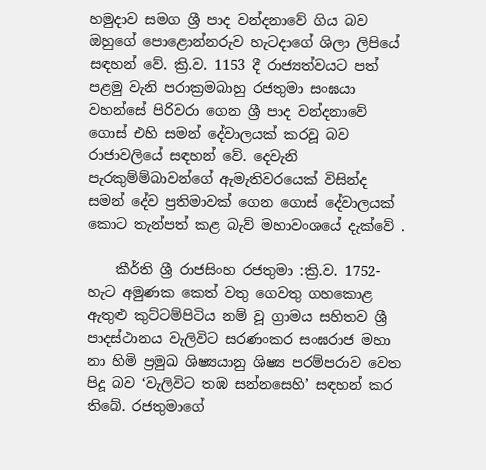හමුදාව සමග ශ්‍රී පාද වන්දනාවේ ගිය බව ඔහුගේ පොළොන්නරුව හැටදාගේ ශිලා ලිපියේ සඳහන් වේ. ක්‍රි.ව. 1153 දී රාජ්‍යත්වයට පත් පළමු වැනි පරාක්‍රමබාහු රජතුමා සංඝයා වහන්සේ පිරිවරා ගෙන ශ්‍රී පාද වන්දනාවේ ගොස් එහි සමන් දේවාලයක් කරවූ බව රාජාවලියේ සඳහන් වේ. දෙවැනි පැරකුම්ම්බාවන්ගේ ඇමැතිවරයෙක් විසින්ද සමන් දේව ප්‍රතිමාවක් ගෙන ගොස් දේවාලයක් කොට තැන්පත් කළ බැව් මහාවංශයේ දැක්වේ .

    කීර්ති ශ්‍රී රාජසිංහ රජතුමා :ක්‍රි.ව. 1752- හැට අමුණක කෙත් වතු ගෙවතු ගහකොළ ඇතුළු කුට්ටම්පිටිය නම් වූ ග්‍රාමය සහිතව ශ්‍රී පාදස්ථානය වැලිවිට සරණංකර සංඝරාජ මහා නා හිමි ප්‍රමුඛ ශිෂ්‍යයානු ශිෂ්‍ය පරම්පරාව වෙත පිදූ බව ‘වැලිවිට තඹ සන්නසෙහි’ සඳහන් කර තිබේ. රජතුමාගේ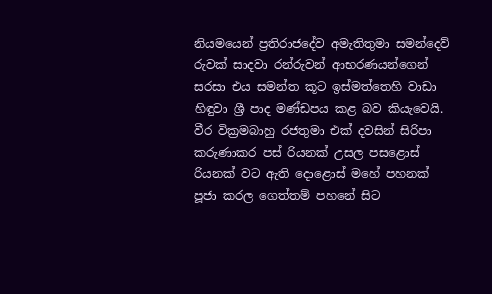නියමයෙන් ප්‍රතිරාජදේව අමැතිතුමා සමන්දෙව් රුවක් සාදවා රන්රුවන් ආභරණයන්ගෙන් සරසා එය සමන්ත කූට ඉස්මත්තෙහි වාඩා හිඳුවා ශ්‍රී පාද මණ්ඩපය කළ බව කියැවෙයි. වීර වික්‍රමබාහු රජතුමා එක් දවසින් සිරිපා කරුණාකර පස් රියනක් උසල පසළොස් රියනක් වට ඇති දොළොස් මහේ පහනක් පූජා කරල ගෙත්තම් පහනේ සිට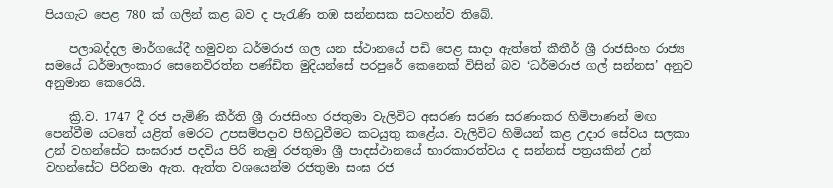පියගැට පෙළ 780 ක් ගලින් කළ බව ද පැරැණි තඹ සන්නසක සටහන්ව තිබේ.

    පලාබද්දල මාර්ගයේදී හමුවන ධර්මරාජ ගල යන ස්ථානයේ පඩි පෙළ සාදා ඇත්තේ කීතීර් ශ්‍රී රාජසිංහ රාජ්‍ය සමයේ ධර්මාලංකාර සෙනෙවිරත්න පණ්ඩිත මුදියන්සේ පරපුරේ කෙනෙක් විසින් බව ‘ධර්මරාජ ගල් සන්නස’ අනුව අනුමාන කෙරෙයි.

    ක්‍රි.ව. 1747 දී රජ පැමිණි කීර්ති ශ්‍රී රාජසිංහ රජතුමා වැලිවිට අසරණ සරණ සරණංකර හිමිපාණන් මඟ පෙන්වීම යටතේ යළිත් මෙරට උපසම්පදාව පිහිටුවීමට කටයුතු කළේය. වැලිවිට හිමියන් කළ උදාර සේවය සලකා උන් වහන්සේට සංඝරාජ පදවිය පිරි නැමු රජතුමා ශ්‍රී පාදස්ථානයේ භාරකාරත්වය ද සන්නස් පත්‍රයකින් උන් වහන්සේට පිරිනමා ඇත. ඇත්ත වශයෙන්ම රජතුමා සංඝ රජ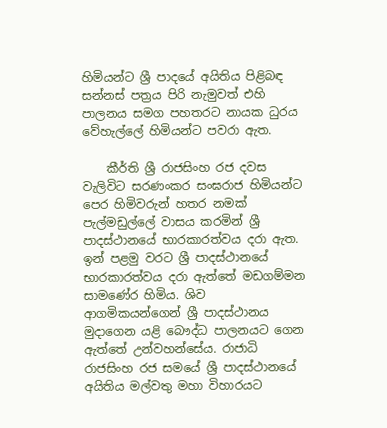හිමියන්ට ශ්‍රී පාදයේ අයිතිය පිළිබඳ සන්නස් පත්‍රය පිරි නැමුවත් එහි පාලනය සමග පහතරට නායක ධුරය වේහැල්ලේ හිමියන්ට පවරා ඇත.

    කීර්ති ශ්‍රී රාජසිංහ රජ දවස වැලිවිට සරණංකර සංඝරාජ හිමියන්ට පෙර හිමිවරුන් හතර නමක් පැල්මඩුල්ලේ වාසය කරමින් ශ්‍රී පාදස්ථානයේ භාරකාරත්වය දරා ඇත. ඉන් පළමු වරට ශ්‍රී පාදස්ථානයේ භාරකාරත්වය දරා ඇත්තේ මඩගම්මන සාමණේර හිමිය. ශිව ආගමිකයන්ගෙන් ශ්‍රී පාදස්ථානය මුදාගෙන යළි බෞද්ධ පාලනයට ගෙන ඇත්තේ උන්වහන්සේය. රාජාධි රාජසිංහ රජ සමයේ ශ්‍රී පාදස්ථානයේ අයිතිය මල්වතු මහා විහාරයට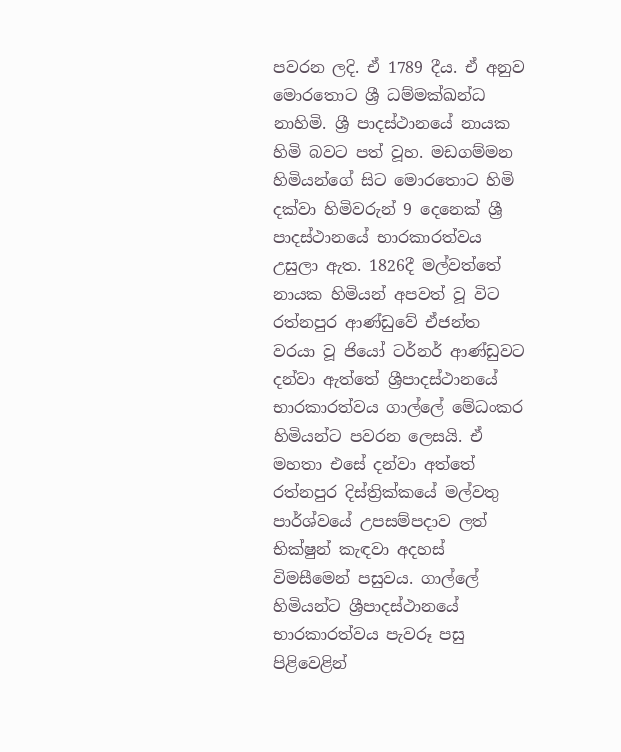පවරන ලදි. ඒ 1789 දීය. ඒ අනුව මොරතොට ශ්‍රී ධම්මක්ඛන්ධ නාහිමි. ශ්‍රී පාදස්ථානයේ නායක හිමි බවට පත් වූහ. මඩගම්මන හිමියන්ගේ සිට මොරතොට හිමි දක්වා හිමිවරුන් 9 දෙනෙක් ශ්‍රී පාදස්ථානයේ භාරකාරත්වය උසුලා ඇත. 1826දී මල්වත්තේ නායක හිමියන් අපවත් වූ විට රත්නපුර ආණ්ඩුවේ ඒජන්ත වරයා වූ ජියෝ ටර්නර් ආණ්ඩුවට දන්වා ඇත්තේ ශ්‍රීපාදස්ථානයේ භාරකාරත්වය ගාල්ලේ මේධංකර හිමියන්ට පවරන ලෙසයි. ඒ මහතා එසේ දන්වා අත්තේ රත්නපුර දිස්ත්‍රික්කයේ මල්වතු පාර්ශ්වයේ උපසම්පදාව ලත් භික්ෂුන් කැඳවා අදහස් විමසීමෙන් පසුවය. ගාල්ලේ හිමියන්ට ශ්‍රීපාදස්ථානයේ භාරකාරත්වය පැවරූ පසු පිළිවෙළින්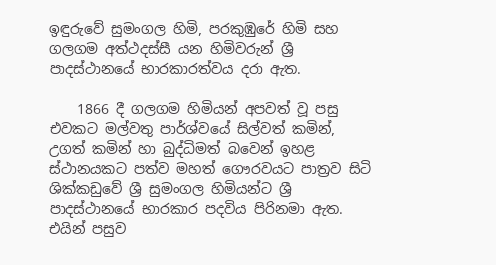ඉඳුරුවේ සුමංගල හිමි, පරකුඹුරේ හිමි සහ ගලගම අත්ථදස්සී යන හිමිවරුන් ශ්‍රී පාදස්ථානයේ භාරකාරත්වය දරා ඇත.

    1866 දී ගලගම හිමියන් අපවත් වූ පසු එවකට මල්වතු පාර්ශ්වයේ සිල්වත් කමින්, උගත් කමින් හා බුද්ධිමත් බවෙන් ඉහළ ස්ථානයකට පත්ව මහත් ගෞරවයට පාත්‍රව සිටි ශික්කඩුවේ ශ්‍රී සුමංගල හිමියන්ට ශ්‍රී පාදස්ථානයේ භාරකාර පදවිය පිරිනමා ඇත. එයින් පසුව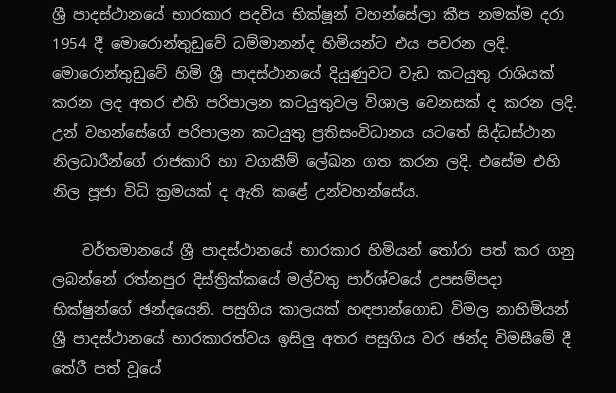ශ්‍රී පාදස්ථානයේ භාරකාර පදවිය භික්ෂූන් වහන්සේලා කීප නමක්ම දරා 1954 දී මොරොන්තුඩුවේ ධම්මානන්ද හිමියන්ට එය පවරන ලදි. මොරොන්තුඩුවේ හිමි ශ්‍රී පාදස්ථානයේ දියුණුවට වැඩ කටයුතු රාශියක් කරන ලද අතර එහි පරිපාලන කටයුතුවල විශාල වෙනසක් ද කරන ලදි. උන් වහන්සේගේ පරිපාලන කටයුතු ප්‍රතිසංවිධානය යටතේ සිද්ධස්ථාන නිලධාරීන්ගේ රාජකාරි හා වගකීම් ලේඛන ගත කරන ලදි. එසේම එහි නිල පූජා විධි ක්‍රමයක් ද ඇති කළේ උන්වහන්සේය.

    වර්තමානයේ ශ්‍රී පාදස්ථානයේ භාරකාර හිමියන් තෝරා පත් කර ගනු ලබන්නේ රත්නපුර දිස්ත්‍රික්කයේ මල්වතු පාර්ශ්වයේ උපසම්පදා භික්ෂුන්ගේ ඡන්දයෙනි. පසුගිය කාලයක් හඳපාන්ගොඩ විමල නාහිමියන් ශ්‍රී පාදස්ථානයේ භාරකාරත්වය ඉසිලු අතර පසුගිය වර ඡන්ද විමසීමේ දී තේරී පත් වූයේ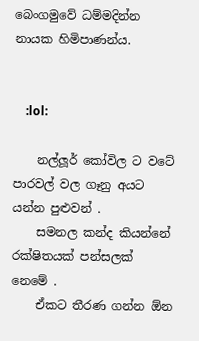බෙංගමුවේ ධම්මදින්න නායක හිමිපාණන්ය.


    :lol:

    නල්ලූර් කෝවිල ට වටේ පාරවල් වල ගෑනු අයට යන්න පුළුවන් .
    සමනල කන්ද කියන්නේ රක්ෂිතයක් පන්සලක් නෙමේ .
    ඒකට තීරණ ගන්න ඕන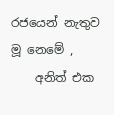රජයෙන් නැතුව මූ නෙමේ ,
    අනිත් එක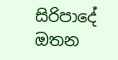සිරිපාදේ ඔතන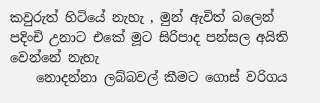කවුරුත් හිටියේ නැහැ , මුන් ඇවිත් බලෙන් පදිංචි උනාට එකේ මූට සිරිපාද පන්සල අයිති වෙන්නේ නැහැ
    නොදන්නා ලබ්බවල් කීමට ගොස් වරිගය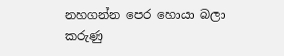නහගන්න පෙර හොයා බලා කරුණු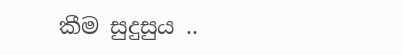කීම සුදුසුය ..